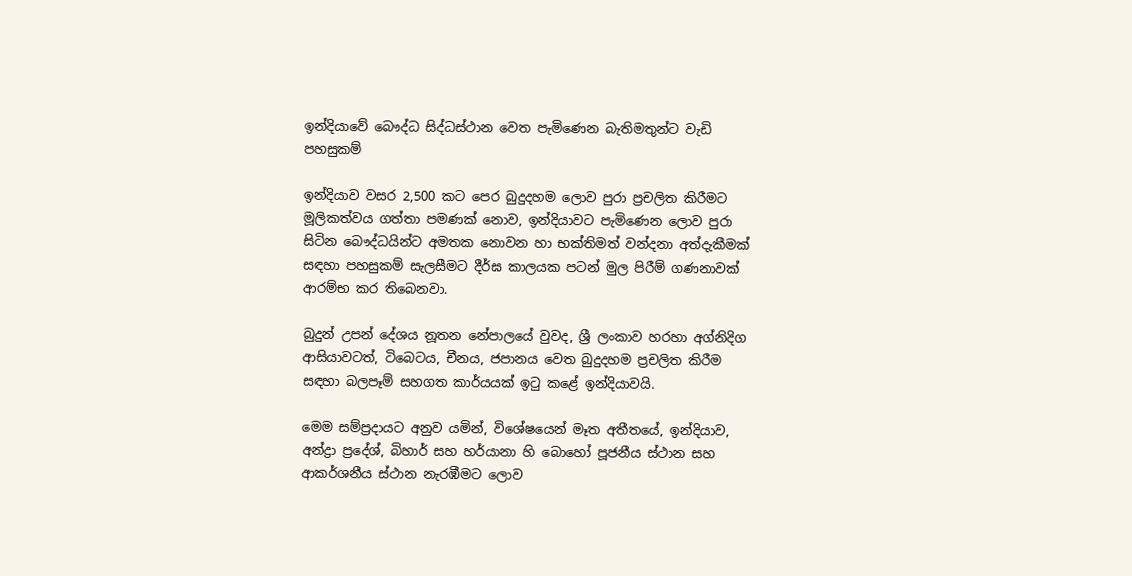ඉන්දියාවේ බෞද්ධ සිද්ධස්ථාන වෙත පැමිණෙන බැතිමතුන්ට වැඩි පහසුකම්

ඉන්දියාව වසර 2,500 කට පෙර බුදුදහම ලොව පුරා ප්‍රචලිත කිරීමට මූලිකත්වය ගත්තා පමණක් නොව, ඉන්දියාවට පැමිණෙන ලොව පුරා සිටින බෞද්ධයින්ට අමතක නොවන හා භක්තිමත් වන්දනා අත්දැකීමක් සඳහා පහසුකම් සැලසීමට දීර්ඝ කාලයක පටන් මුල පිරීම් ගණනාවක් ආරම්භ කර තිබෙනවා.

බුදුන් උපන් දේශය නූතන නේපාලයේ වුවද, ශ්‍රී ලංකාව හරහා අග්නිදිග ආසියාවටත්, ටිබෙටය, චීනය, ජපානය වෙත බුදුදහම ප්‍රචලිත කිරීම සඳහා බලපෑම් සහගත කාර්යයක් ඉටු කළේ ඉන්දියාවයි.

මෙම සම්ප්‍රදායට අනුව යමින්, විශේෂයෙන් මෑත අතීතයේ, ඉන්දියාව, අන්ද්‍රා ප්‍රදේශ්, බිහාර් සහ හර්යානා හි බොහෝ පූජනීය ස්ථාන සහ ආකර්ශනීය ස්ථාන නැරඹීමට ලොව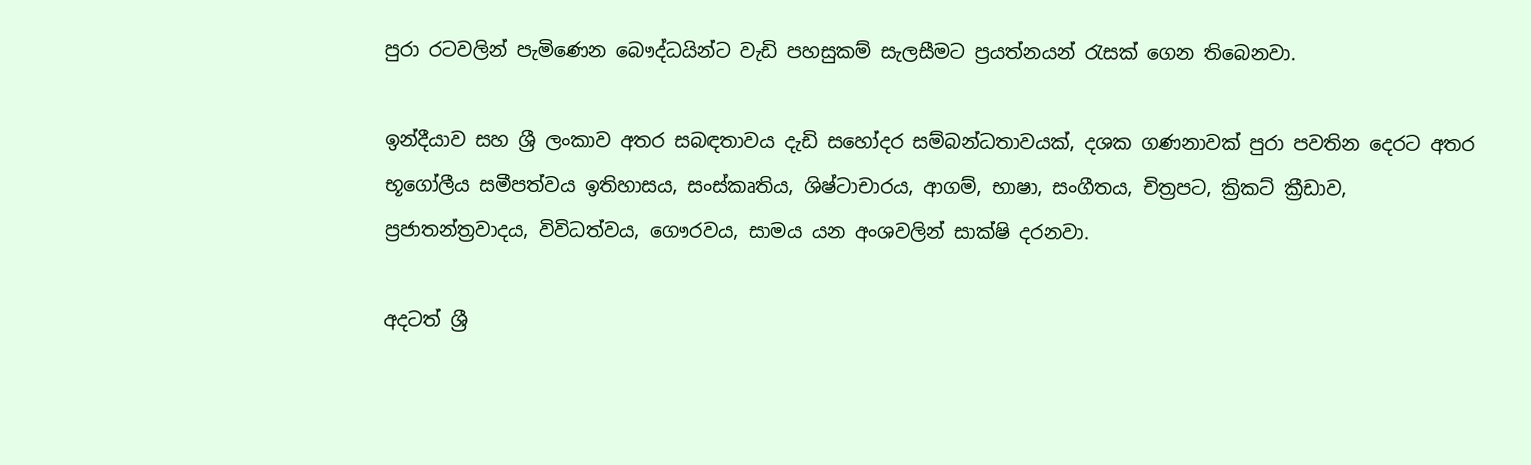පුරා රටවලින් පැමිණෙන බෞද්ධයින්ට වැඩි පහසුකම් සැලසීමට ප්‍රයත්නයන් රැසක් ගෙන තිබෙනවා.

ඉන්දීයාව සහ ශ්‍රී ලංකාව අතර සබඳතාවය දැඩි සහෝදර සම්බන්ධතාවයක්, දශක ගණනාවක් පුරා පවතින දෙරට අතර භූගෝලීය සමීපත්වය ඉතිහාසය, සංස්කෘතිය, ශිෂ්ටාචාරය, ආගම්, භාෂා, සංගීතය, චිත්‍රපට, ක්‍රිකට් ක්‍රීඩාව, ප්‍රජාතන්ත්‍රවාදය, විවිධත්වය, ගෞරවය, සාමය යන අංශවලින් සාක්ෂි දරනවා.

අදටත් ශ්‍රී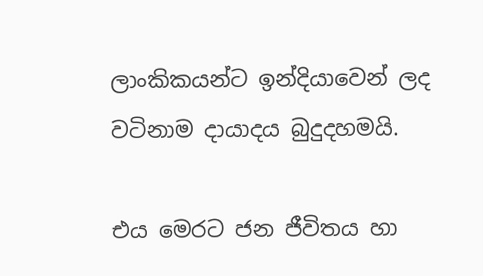ලාංකිකයන්ට ඉන්දියාවෙන් ලද වටිනාම දායාදය බුදුදහමයි.

එය මෙරට ජන ජීවිතය හා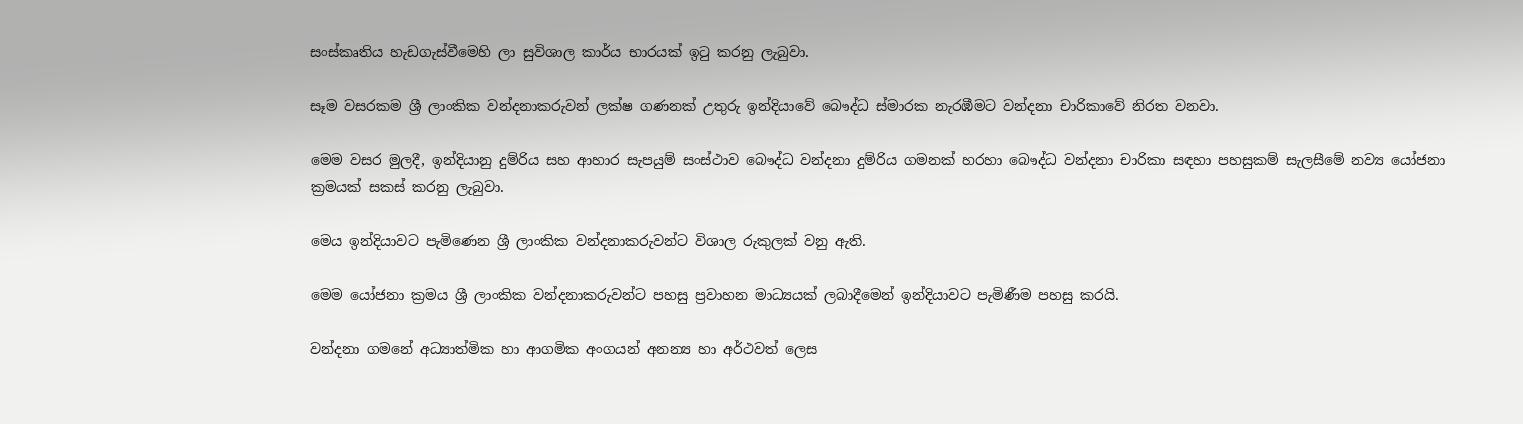සංස්කෘතිය හැඩගැස්වීමෙහි ලා සුවිශාල කාර්ය භාරයක් ඉටු කරනු ලැබුවා.

සෑම වසරකම ශ්‍රී ලාංකික වන්දනාකරුවන් ලක්ෂ ගණනක් උතුරු ඉන්දියාවේ බෞද්ධ ස්මාරක නැරඹීමට වන්දනා චාරිකාවේ නිරත වනවා.

මෙම වසර මුලදී, ඉන්දියානු දුම්රිය සහ ආහාර සැපයුම් සංස්ථාව බෞද්ධ වන්දනා දුම්රිය ගමනක් හරහා බෞද්ධ වන්දනා චාරිකා සඳහා පහසුකම් සැලසීමේ නව්‍ය යෝජනා ක්‍රමයක් සකස් කරනු ලැබුවා.

මෙය ඉන්දියාවට පැමිණෙන ශ්‍රී ලාංකික වන්දනාකරුවන්ට විශාල රුකුලක් වනු ඇති.

මෙම යෝජනා ක්‍රමය ශ්‍රී ලාංකික වන්දනාකරුවන්ට පහසු ප්‍රවාහන මාධ්‍යයක් ලබාදීමෙන් ඉන්දියාවට පැමිණීම පහසු කරයි.

වන්දනා ගමනේ අධ්‍යාත්මික හා ආගමික අංගයන් අනන්‍ය හා අර්ථවත් ලෙස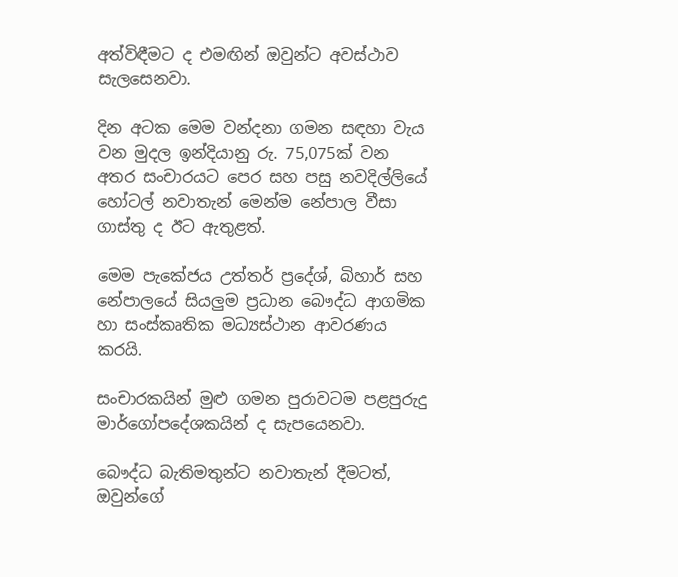අත්විඳීමට ද එමඟින් ඔවුන්ට අවස්ථාව සැලසෙනවා.

දින අටක මෙම වන්දනා ගමන සඳහා වැය වන මුදල ඉන්දියානු රු. 75,075ක් වන අතර සංචාරයට පෙර සහ පසු නවදිල්ලියේ හෝටල් නවාතැන් මෙන්ම නේපාල වීසා ගාස්තු ද ඊට ඇතුළත්.

මෙම පැකේජය උත්තර් ප්‍රදේශ්, බිහාර් සහ නේපාලයේ සියලුම ප්‍රධාන බෞද්ධ ආගමික හා සංස්කෘතික මධ්‍යස්ථාන ආවරණය කරයි.

සංචාරකයින් මුළු ගමන පුරාවටම පළපුරුදු මාර්ගෝපදේශකයින් ද සැපයෙනවා.

බෞද්ධ බැතිමතුන්ට නවාතැන් දීමටත්, ඔවුන්ගේ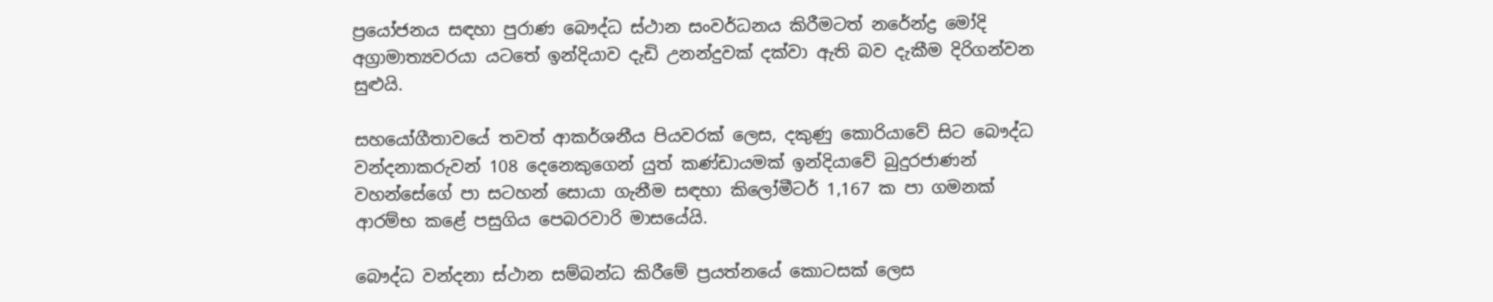ප්‍රයෝජනය සඳහා පුරාණ බෞද්ධ ස්ථාන සංවර්ධනය කිරීමටත් නරේන්ද්‍ර මෝදි අග්‍රාමාත්‍යවරයා යටතේ ඉන්දියාව දැඩි උනන්දුවක් දක්වා ඇති බව දැකීම දිරිගන්වන සුළුයි.

සහයෝගීතාවයේ තවත් ආකර්ශනීය පියවරක් ලෙස, දකුණු කොරියාවේ සිට බෞද්ධ වන්දනාකරුවන් 108 දෙනෙකුගෙන් යුත් කණ්ඩායමක් ඉන්දියාවේ බුදුරජාණන් වහන්සේගේ පා සටහන් සොයා ගැනීම සඳහා කිලෝමීටර් 1,167 ක පා ගමනක් ආරම්භ කළේ පසුගිය පෙබරවාරි මාසයේයි.

බෞද්ධ වන්දනා ස්ථාන සම්බන්ධ කිරීමේ ප්‍රයත්නයේ කොටසක් ලෙස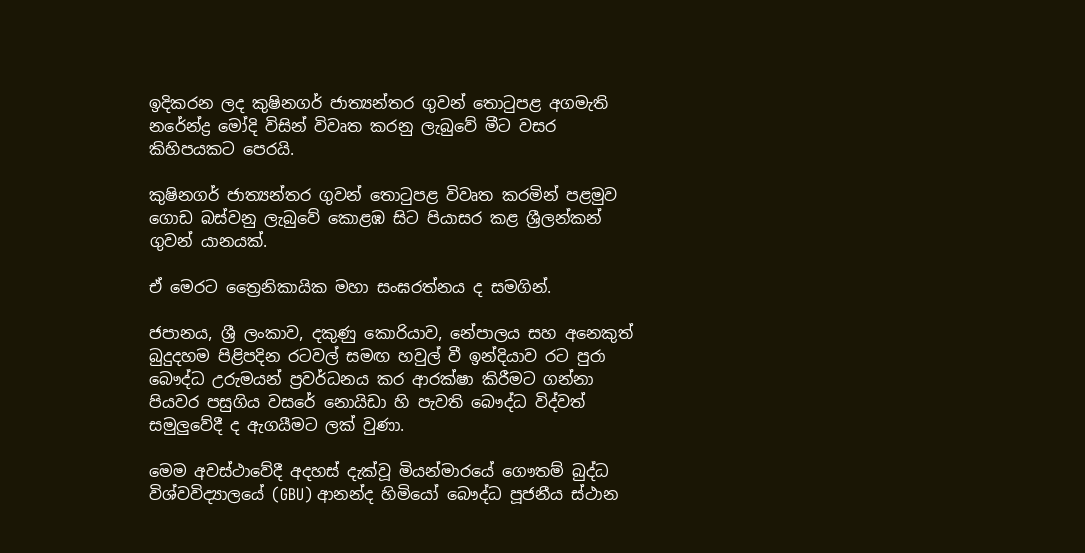ඉදිකරන ලද කුෂිනගර් ජාත්‍යන්තර ගුවන් තොටුපළ අගමැති නරේන්ද්‍ර මෝදි විසින් විවෘත කරනු ලැබුවේ මීට වසර කිහිපයකට පෙරයි.

කුෂිනගර් ජාත්‍යන්තර ගුවන් තොටුපළ විවෘත කරමින් පළමුව ගොඩ බස්වනු ලැබුවේ කොළඹ සිට පියාසර කළ ශ්‍රීලන්කන් ගුවන් යානයක්.

ඒ මෙරට ත්‍රෛනිකායික මහා සංඝරත්නය ද සමගින්.

ජපානය, ශ්‍රී ලංකාව, දකුණු කොරියාව, නේපාලය සහ අනෙකුත් බුදුදහම පිළිපදින රටවල් සමඟ හවුල් වී ඉන්දියාව රට පුරා බෞද්ධ උරුමයන් ප්‍රවර්ධනය කර ආරක්ෂා කිරීමට ගන්නා පියවර පසුගිය වසරේ නොයිඩා හි පැවති බෞද්ධ විද්වත් සමුලුවේදී ද ඇගයීමට ලක් වුණා.

මෙම අවස්ථාවේදී අදහස් දැක්වූ මියන්මාරයේ ගෞතම් බුද්ධ විශ්වවිද්‍යාලයේ (GBU) ආනන්ද හිමියෝ බෞද්ධ පූජනීය ස්ථාන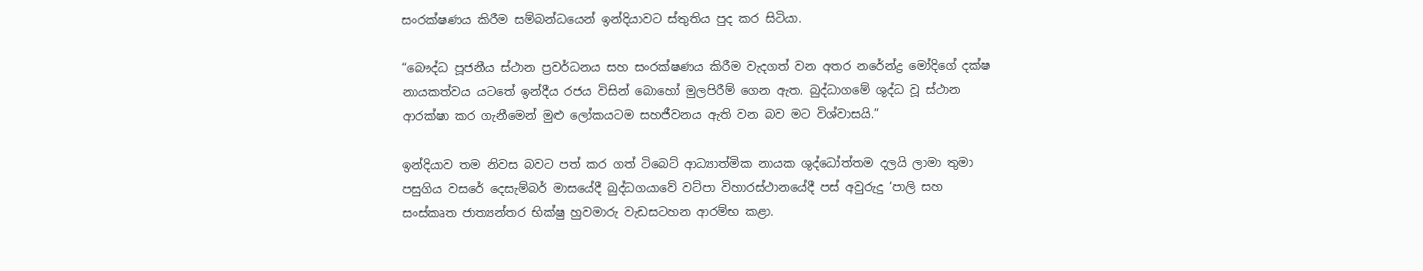සංරක්ෂණය කිරීම සම්බන්ධයෙන් ඉන්දියාවට ස්තුතිය පුද කර සිටියා.

“බෞද්ධ පූජනීය ස්ථාන ප්‍රවර්ධනය සහ සංරක්ෂණය කිරීම වැදගත් වන අතර නරේන්ද්‍ර මෝදිගේ දක්ෂ නායකත්වය යටතේ ඉන්දීය රජය විසින් බොහෝ මුලපිරීම් ගෙන ඇත. බුද්ධාගමේ ශුද්ධ වූ ස්ථාන ආරක්ෂා කර ගැනීමෙන් මුළු ලෝකයටම සහජීවනය ඇති වන බව මට විශ්වාසයි.”

ඉන්දියාව තම නිවස බවට පත් කර ගත් ටිබෙට් ආධ්‍යාත්මික නායක ශුද්ධෝත්තම දලයි ලාමා තුමා පසුගිය වසරේ දෙසැම්බර් මාසයේදී බුද්ධගයාවේ වට්පා විහාරස්ථානයේදී පස් අවුරුදු ‘පාලි සහ සංස්කෘත ජාත්‍යන්තර භික්ෂු හුවමාරු වැඩසටහන ආරම්භ කළා.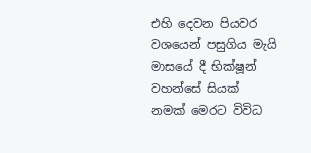එහි දෙවන පියවර වශයෙන් පසුගිය මැයි මාසයේ දී භික්ෂූන් වහන්සේ සියක් නමක් මෙරට විවිධ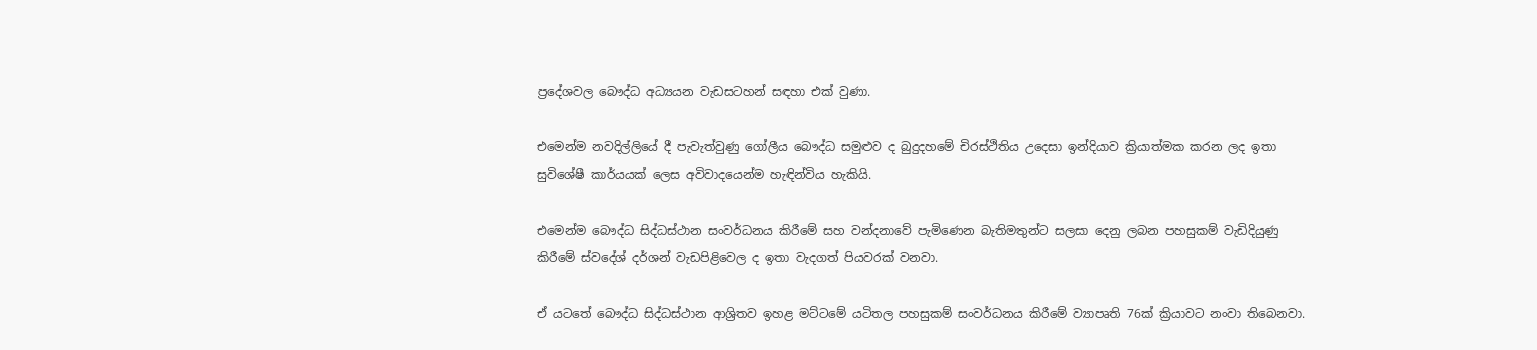ප්‍රදේශවල බෞද්ධ අධ්‍යයන වැඩසටහන් සඳහා එක් වුණා.

එමෙන්ම නවදිල්ලියේ දී පැවැත්වුණු ගෝලීය බෞද්ධ සමුළුව ද බුදුදහමේ චිරස්ථිතිය උදෙසා ඉන්දියාව ක්‍රියාත්මක කරන ලද ඉතා සුවිශේෂී කාර්යයක් ලෙස අවිවාදයෙන්ම හැඳින්විය හැකියි.

එමෙන්ම බෞද්ධ සිද්ධස්ථාන සංවර්ධනය කිරීමේ සහ වන්දනාවේ පැමිණෙන බැතිමතුන්ට සලසා දෙනු ලබන පහසුකම් වැඩිදියුණු කිරීමේ ස්වදේශ් දර්ශන් වැඩපිළිවෙල ද ඉතා වැදගත් පියවරක් වනවා.

ඒ යටතේ බෞද්ධ සිද්ධස්ථාන ආශ්‍රිතව ඉහළ මට්ටමේ යටිතල පහසුකම් සංවර්ධනය කිරීමේ ව්‍යාපෘති 76ක් ක්‍රියාවට නංවා තිබෙනවා.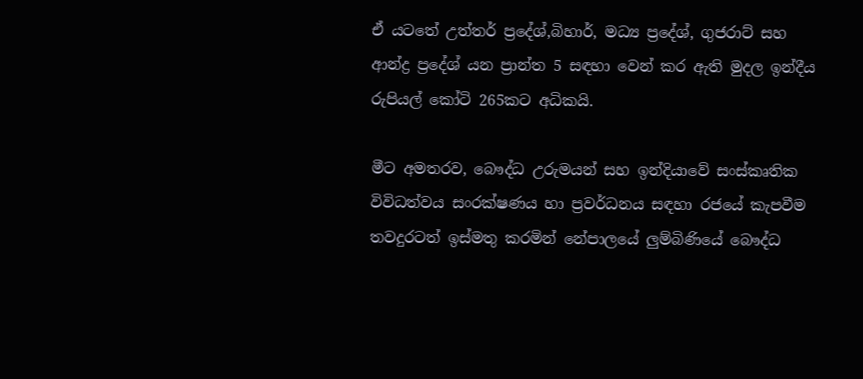ඒ යටතේ උත්තර් ප්‍රදේශ්,බිහාර්, මධ්‍ය ප්‍රදේශ්, ගුජරාට් සහ ආන්ද්‍ර ප්‍රදේශ් යන ප්‍රාන්ත 5 සඳහා වෙන් කර ඇති මුදල ඉන්දීය රුපියල් කෝටි 265කට අධිකයි.

මීට අමතරව, බෞද්ධ උරුමයන් සහ ඉන්දියාවේ සංස්කෘතික විවිධත්වය සංරක්ෂණය හා ප්‍රවර්ධනය සඳහා රජයේ කැපවීම තවදුරටත් ඉස්මතු කරමින් නේපාලයේ ලුම්බිණියේ බෞද්ධ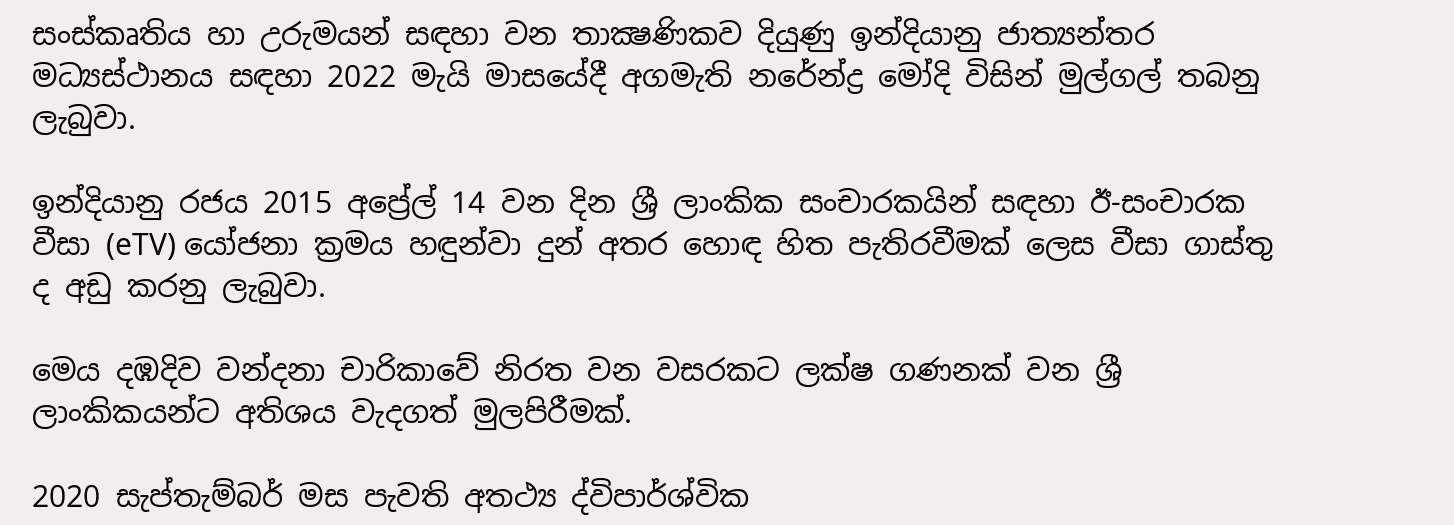සංස්කෘතිය හා උරුමයන් සඳහා වන තාක්‍ෂණිකව දියුණු ඉන්දියානු ජාත්‍යන්තර මධ්‍යස්ථානය සඳහා 2022 මැයි මාසයේදී අගමැති නරේන්ද්‍ර මෝදි විසින් මුල්ගල් තබනු ලැබුවා.

ඉන්දියානු රජය 2015 අප්‍රේල් 14 වන දින ශ්‍රී ලාංකික සංචාරකයින් සඳහා ඊ-සංචාරක වීසා (eTV) යෝජනා ක්‍රමය හඳුන්වා දුන් අතර හොඳ හිත පැතිරවීමක් ලෙස වීසා ගාස්තු ද අඩු කරනු ලැබුවා.

මෙය දඹදිව වන්දනා චාරිකාවේ නිරත වන වසරකට ලක්ෂ ගණනක් වන ශ්‍රී ලාංකිකයන්ට අතිශය වැදගත් මුලපිරීමක්.

2020 සැප්තැම්බර් මස පැවති අතථ්‍ය ද්විපාර්ශ්වික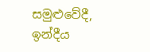සමුළුවේදී, ඉන්දීය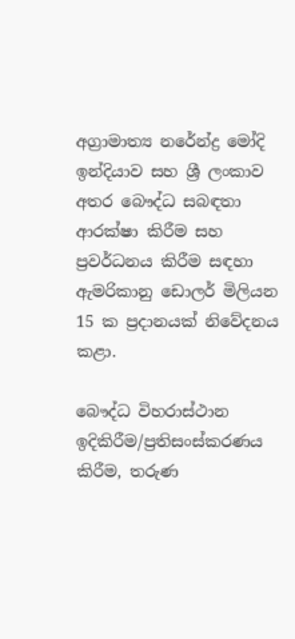අග්‍රාමාත්‍ය නරේන්ද්‍ර මෝදි ඉන්දියාව සහ ශ්‍රී ලංකාව අතර බෞද්ධ සබඳතා ආරක්ෂා කිරීම සහ ප්‍රවර්ධනය කිරීම සඳහා ඇමරිකානු ඩොලර් මිලියන 15 ක ප්‍රදානයක් නිවේදනය කළා.

බෞද්ධ විහරාස්ථාන ඉදිකිරීම/ප්‍රතිසංස්කරණය කිරීම, තරුණ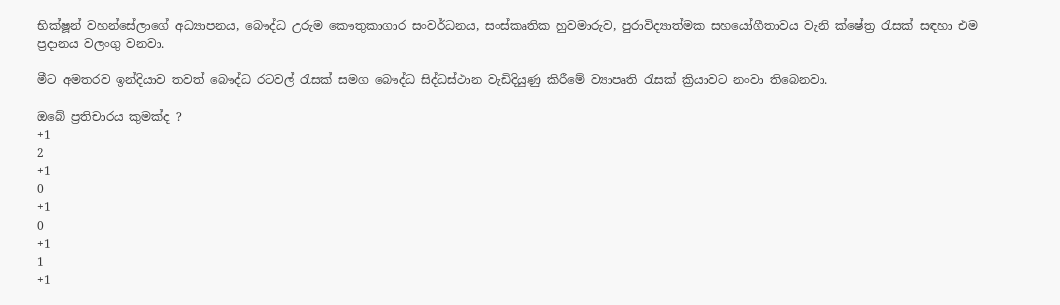භික්ෂූන් වහන්සේලාගේ අධ්‍යාපනය, බෞද්ධ උරුම කෞතුකාගාර සංවර්ධනය, සංස්කෘතික හුවමාරුව, පුරාවිද්‍යාත්මක සහයෝගීතාවය වැනි ක්ෂේත්‍ර රැසක් සඳහා එම ප්‍රදානය වලංගු වනවා.

මීට අමතරව ඉන්දියාව තවත් බෞද්ධ රටවල් රැසක් සමග බෞද්ධ සිද්ධස්ථාන වැඩිදියුණු කිරීමේ ව්‍යාපෘති රැසක් ක්‍රියාවට නංවා තිබෙනවා.

ඔබේ ප්‍රතිචාරය කුමක්ද ?
+1
2
+1
0
+1
0
+1
1
+1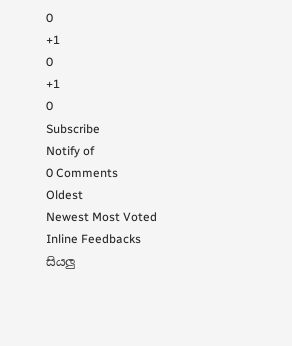0
+1
0
+1
0
Subscribe
Notify of
0 Comments
Oldest
Newest Most Voted
Inline Feedbacks
සියලු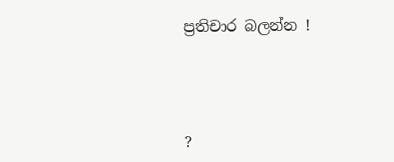ප්‍රතිචාර බලන්න !




?